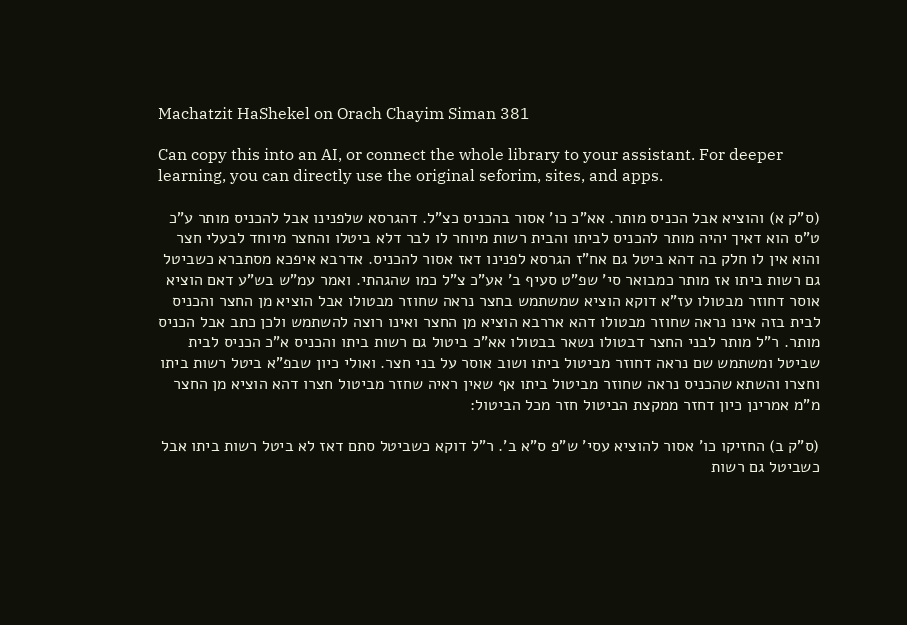Machatzit HaShekel on Orach Chayim Siman 381

Can copy this into an AI, or connect the whole library to your assistant. For deeper learning, you can directly use the original seforim, sites, and apps.

(ס"ק א) והוציא אבל הכניס מותר. אא"כ כו' אסור בהכניס כצ"ל. דהגרסא שלפנינו אבל להכניס מותר ע"כ ט"ס הוא דאיך יהיה מותר להכניס לביתו והבית רשות מיוחר לו לבר דלא ביטלו והחצר מיוחד לבעלי חצר והוא אין לו חלק בה דהא ביטל גם אח"ז הגרסא לפנינו דאז אסור להכניס. אדרבא איפכא מסתברא כשביטל גם רשות ביתו אז מותר כמבואר סי' שפ"ט סעיף ב' אע"כ צ"ל כמו שהגהתי. ואמר עמ"ש בש"ע דאם הוציא אוסר דחוזר מבטולו עז"א דוקא הוציא שמשתמש בחצר נראה שחוזר מבטולו אבל הוציא מן החצר והכניס לבית בזה אינו נראה שחוזר מבטולו דהא אררבא הוציא מן החצר ואינו רוצה להשתמש ולכן כתב אבל הכניס מותר. ר"ל מותר לבני החצר דבטולו נשאר בבטולו אא"כ ביטול גם רשות ביתו והכניס א"כ הכניס לבית שביטל ומשתמש שם נראה דחוזר מביטול ביתו ושוב אוסר על בני חצר. ואולי כיון שבפ"א ביטל רשות ביתו וחצרו והשתא שהכניס נראה שחוזר מביטול ביתו אף שאין ראיה שחזר מביטול חצרו דהא הוציא מן החצר מ"מ אמרינן כיון דחזר ממקצת הביטול חזר מכל הביטול:

(ס"ק ב) החזיקו כו' אסור להוציא עסי' ש"פ ס"א ב'. ר"ל דוקא כשביטל סתם דאז לא ביטל רשות ביתו אבל כשביטל גם רשות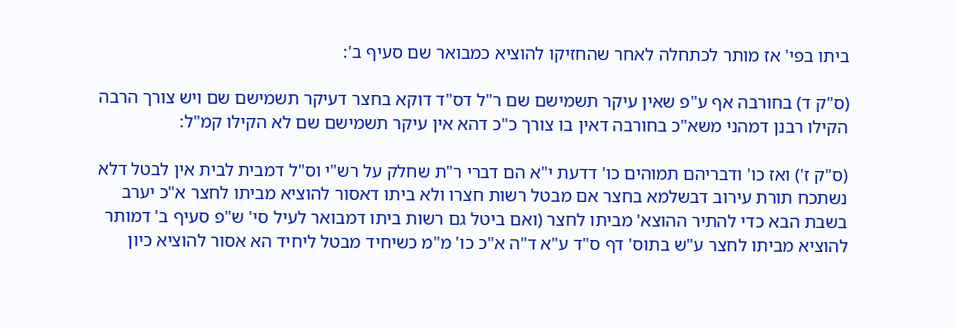ביתו בפי' אז מותר לכתחלה לאחר שהחזיקו להוציא כמבואר שם סעיף ב':

(ס"ק ד) בחורבה אף ע"פ שאין עיקר תשמישם שם ר"ל דס"ד דוקא בחצר דעיקר תשמישם שם ויש צורך הרבה הקילו רבנן דמהני משא"כ בחורבה דאין בו צורך כ"כ דהא אין עיקר תשמישם שם לא הקילו קמ"ל:

(ס"ק ז') ואז כו' ודבריהם תמוהים כו' דדעת י"א הם דברי ר"ת שחלק על רש"י וס"ל דמבית לבית אין לבטל דלא נשתכח תורת עירוב דבשלמא בחצר אם מבטל רשות חצרו ולא ביתו דאסור להוציא מביתו לחצר א"כ יערב בשבת הבא כדי להתיר ההוצא' מביתו לחצר (ואם ביטל גם רשות ביתו דמבואר לעיל סי' ש"פ סעיף ב' דמותר להוציא מביתו לחצר ע"ש בתוס' דף ס"ד ע"א ד"ה א"כ כו' מ"מ כשיחיד מבטל ליחיד הא אסור להוציא כיון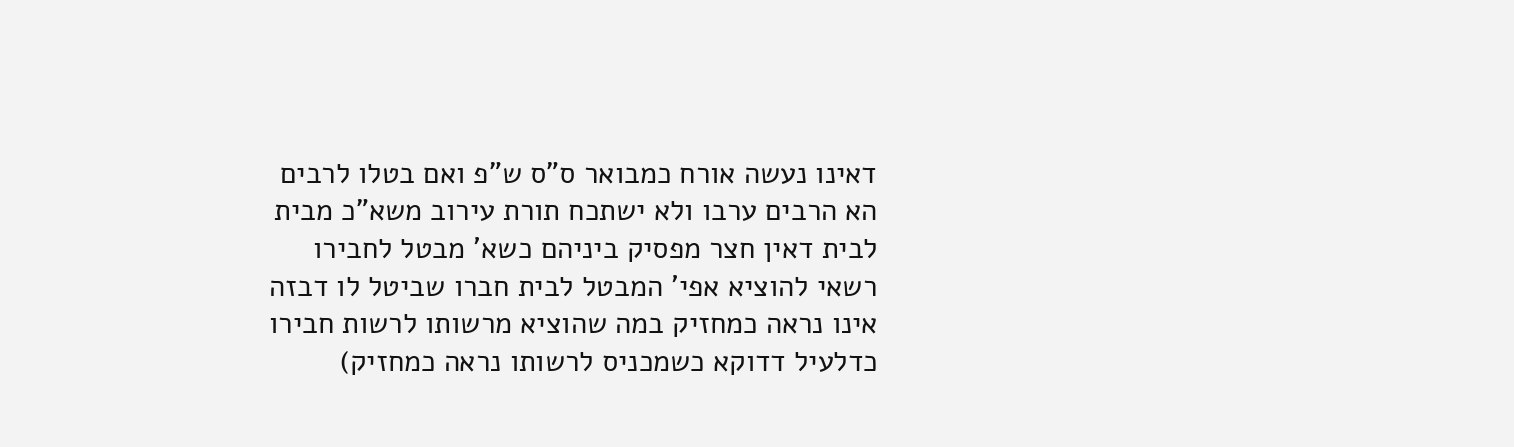דאינו נעשה אורח כמבואר ס"ס ש"פ ואם בטלו לרבים הא הרבים ערבו ולא ישתכח תורת עירוב משא"כ מבית לבית דאין חצר מפסיק ביניהם כשא' מבטל לחבירו רשאי להוציא אפי' המבטל לבית חברו שביטל לו דבזה אינו נראה כמחזיק במה שהוציא מרשותו לרשות חבירו כדלעיל דדוקא כשמכניס לרשותו נראה כמחזיק)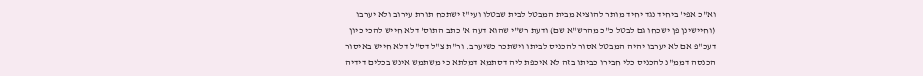וא"כ אפי' ביחיד נגד יחיד מותר להוציא מבית המבטל לבית שבטלו ועי"ז ישתכח תורת עירוב ולא יערבו (וחיישינן פן ישכחו גם לבטל כ"כ מהרש"א שם) ודעת רש"י שהוא דעה א' כתב התוס' דלא חייש להכי כיון דעכ"פ אם לא יערבו יהיה המבטל אסור להכניס לביתו וישתכר כשיערב. ור"ת צ"ל דס"ל דלא חייש באיסור הכנסה דממ"נ להכניס כלי חבירו כביתו בזה לא איכפת ליה דסתמא דמלתא כי משתמש אינש בכלים דידיה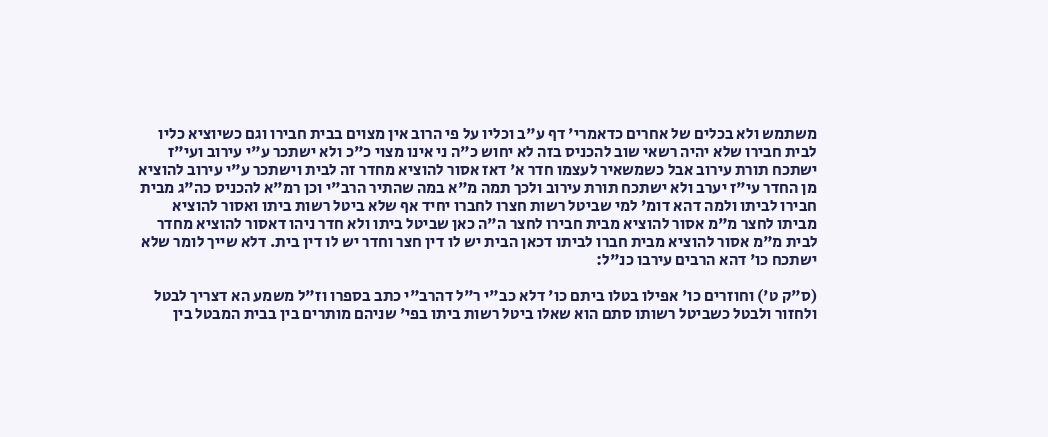משתמש ולא בכלים של אחרים כדאמרי' דף ע"ב וכליו על פי הרוב אין מצוים בבית חבירו וגם כשיוציא כליו לבית חבירו שלא יהיה רשאי שוב להכניס בזה לא יחוש כ"ה ני אינו מצוי כ"כ ולא ישתכר ע"י עירוב ועי"ז ישתכח תורת עירוב אבל כשמשאיר לעצמו חדר א' דאז אסור להוציא מחדר זה לבית וישתכר ע"י עירוב להוציא מן החדר עי"ז יערב ולא ישתכח תורת עירוב ולכך תמה מ"א במה שהתיר הרב"י וכן רמ"א להכניס כה"ג מבית חבירו לביתו ולמה דהא דומ' למי שביטל רשות חצרו לחברו יחיד אף שלא ביטל רשות ביתו ואסור להוציא מביתו לחצר מ"מ אסור להוציא מבית חבירו לחצר ה"ה כאן שביטל ביתו ולא חדר ניהו דאסור להוציא מחדר לבית מ"מ אסור להוציא מבית חברו לביתו דכאן הבית יש לו דין חצר וחדר יש לו דין בית. דלא שייך לומר שלא ישתכח כו' דהא הרבים עירבו כנ"ל:

(ס"ק ט') וחוזרים כו' אפילו בטלו ביתם כו' דלא כב"י ר"ל דהרב"י כתב בספרו וז"ל משמע הא דצריך לבטל ולחזור ולבטל כשביטל רשותו סתם הוא שאלו ביטל רשות ביתו בפי' שניהם מותרים בין בבית המבטל בין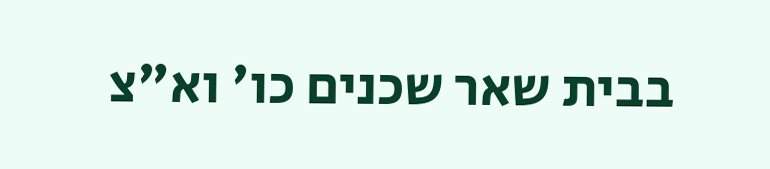בבית שאר שכנים כו' וא"צ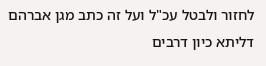לחזור ולבטל עכ"ל ועל זה כתב מגן אברהם דליתא כיון דרבים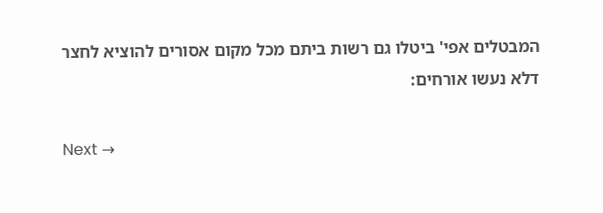המבטלים אפי' ביטלו גם רשות ביתם מכל מקום אסורים להוציא לחצר דלא נעשו אורחים:

Next →